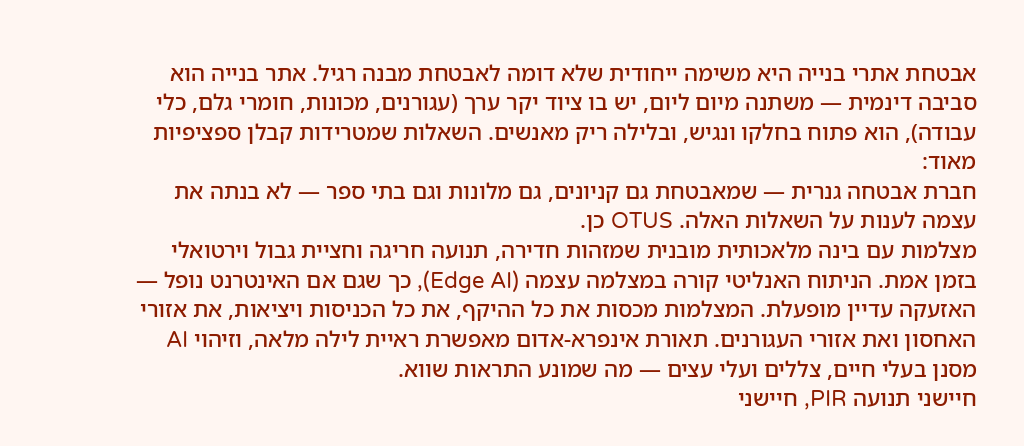אבטחת אתרי בנייה היא משימה ייחודית שלא דומה לאבטחת מבנה רגיל. אתר בנייה הוא סביבה דינמית — משתנה מיום ליום, יש בו ציוד יקר ערך (עגורנים, מכונות, חומרי גלם, כלי עבודה), הוא פתוח בחלקו ונגיש, ובלילה ריק מאנשים. השאלות שמטרידות קבלן ספציפיות מאוד:
חברת אבטחה גנרית — שמאבטחת גם קניונים, גם מלונות וגם בתי ספר — לא בנתה את עצמה לענות על השאלות האלה. OTUS כן.
מצלמות עם בינה מלאכותית מובנית שמזהות חדירה, תנועה חריגה וחציית גבול וירטואלי בזמן אמת. הניתוח האנליטי קורה במצלמה עצמה (Edge AI), כך שגם אם האינטרנט נופל — האזעקה עדיין מופעלת. המצלמות מכסות את כל ההיקף, את כל הכניסות ויציאות, את אזורי האחסון ואת אזורי העגורנים. תאורת אינפרא-אדום מאפשרת ראיית לילה מלאה, וזיהוי AI מסנן בעלי חיים, צללים ועלי עצים — מה שמונע התראות שווא.
חיישני תנועה PIR, חיישני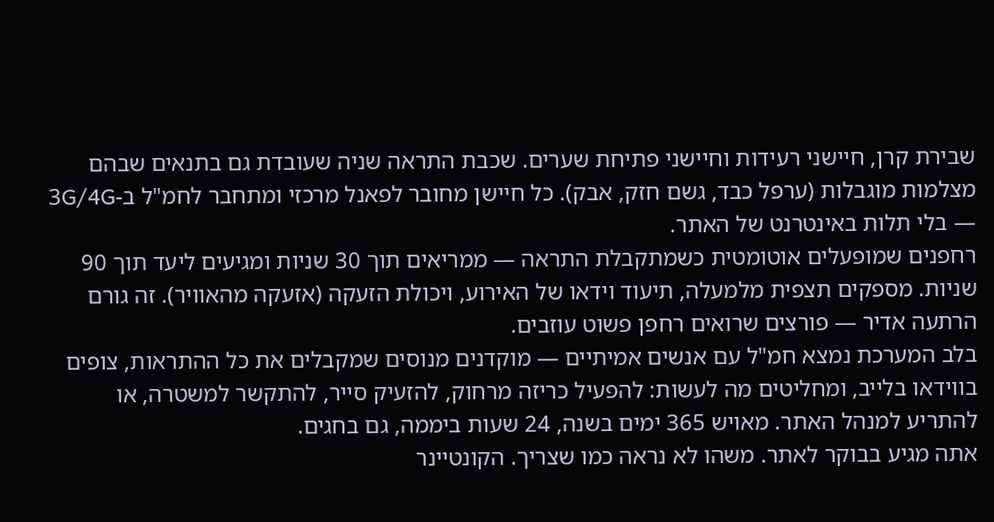שבירת קרן, חיישני רעידות וחיישני פתיחת שערים. שכבת התראה שניה שעובדת גם בתנאים שבהם מצלמות מוגבלות (ערפל כבד, גשם חזק, אבק). כל חיישן מחובר לפאנל מרכזי ומתחבר לחמ"ל ב-3G/4G — בלי תלות באינטרנט של האתר.
רחפנים שמופעלים אוטומטית כשמתקבלת התראה — ממריאים תוך 30 שניות ומגיעים ליעד תוך 90 שניות. מספקים תצפית מלמעלה, תיעוד וידאו של האירוע, ויכולת הזעקה (אזעקה מהאוויר). זה גורם הרתעה אדיר — פורצים שרואים רחפן פשוט עוזבים.
בלב המערכת נמצא חמ"ל עם אנשים אמיתיים — מוקדנים מנוסים שמקבלים את כל ההתראות, צופים בווידאו בלייב, ומחליטים מה לעשות: להפעיל כריזה מרחוק, להזעיק סייר, להתקשר למשטרה, או להתריע למנהל האתר. מאויש 365 ימים בשנה, 24 שעות ביממה, גם בחגים.
אתה מגיע בבוקר לאתר. משהו לא נראה כמו שצריך. הקונטיינר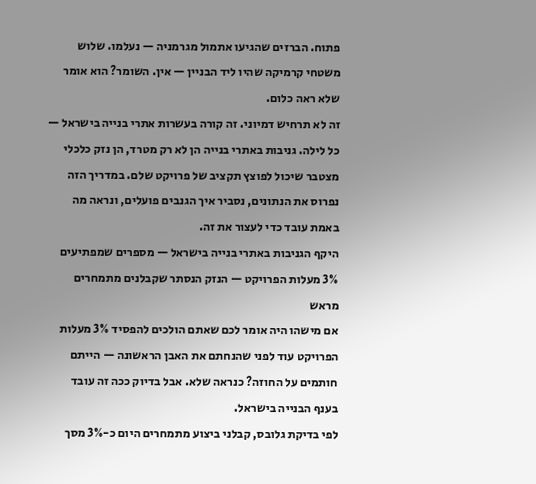פתוח. הברזים שהגיעו אתמול מגרמניה — נעלמו. שלוש משטחי קרמיקה שהיו ליד הבניין — אין. השומר? הוא אומר שלא ראה כלום.
זה לא תרחיש דמיוני. זה קורה בעשרות אתרי בנייה בישראל — כל לילה. גניבות באתרי בנייה הן לא רק מטרד, הן נזק כלכלי מצטבר שיכול לפוצץ תקציב של פרויקט שלם. במדריך הזה נפרוס את הנתונים, נסביר איך הגנבים פועלים, ונראה מה באמת עובד כדי לעצור את זה.
היקף הגניבות באתרי בנייה בישראל — מספרים שמפתיעים
3% מעלות הפרויקט — הנזק הנסתר שקבלנים מתמחרים מראש
אם מישהו היה אומר לכם שאתם הולכים להפסיד 3% מעלות הפרויקט עוד לפני שהנחתם את האבן הראשונה — הייתם חותמים על החוזה? כנראה שלא. אבל בדיוק ככה זה עובד בענף הבנייה בישראל.
לפי בדיקת גלובס, קבלני ביצוע מתמחרים היום כ-3% מסך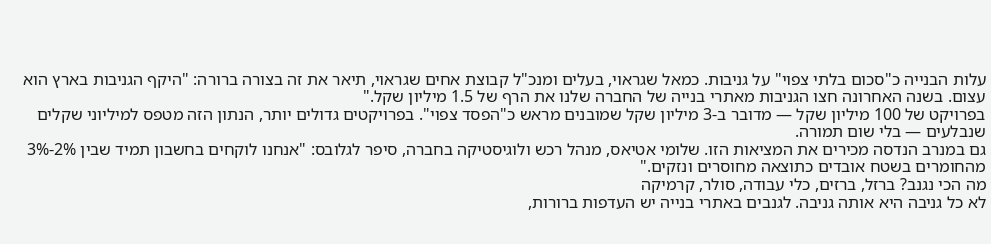עלות הבנייה כ"סכום בלתי צפוי" על גניבות. כמאל שגראוי, בעלים ומנכ"ל קבוצת אחים שגראוי, תיאר את זה בצורה ברורה: "היקף הגניבות בארץ הוא עצום. בשנה האחרונה חצו הגניבות מאתרי בנייה של החברה שלנו את הרף של 1.5 מיליון שקל."
בפרויקט של 100 מיליון שקל — מדובר ב-3 מיליון שקל שמובנים מראש כ"הפסד צפוי". בפרויקטים גדולים יותר, הנתון הזה מטפס למיליוני שקלים שנבלעים — בלי שום תמורה.
גם במנרב הנדסה מכירים את המציאות הזו. שלומי אטיאס, מנהל רכש ולוגיסטיקה בחברה, סיפר לגלובס: "אנחנו לוקחים בחשבון תמיד שבין 2%-3% מהחומרים בשטח אובדים כתוצאה מחוסרים ונזקים."
מה הכי נגנב? ברזל, ברזים, כלי עבודה, סולר, קרמיקה
לא כל גניבה היא אותה גניבה. לגנבים באתרי בנייה יש העדפות ברורות,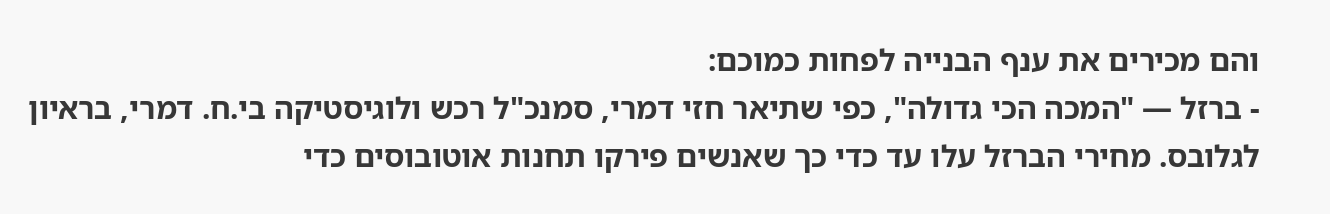והם מכירים את ענף הבנייה לפחות כמוכם:
- ברזל — "המכה הכי גדולה", כפי שתיאר חזי דמרי, סמנכ"ל רכש ולוגיסטיקה בי.ח. דמרי, בראיון לגלובס. מחירי הברזל עלו עד כדי כך שאנשים פירקו תחנות אוטובוסים כדי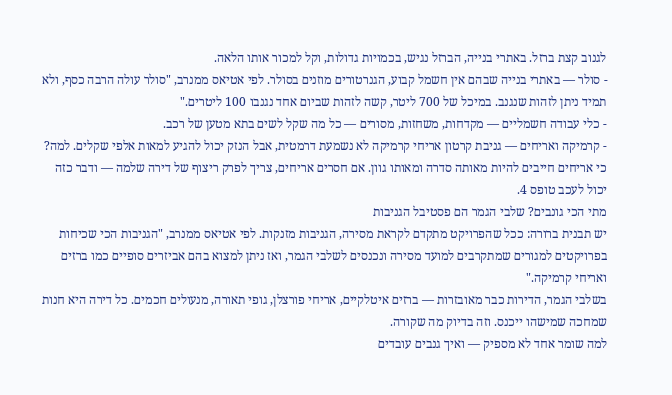לגנוב קצת ברזל. באתרי בנייה, הברזל נגיש, בכמויות גדולות, וקל למכור אותו הלאה.
- סולר — באתרי בנייה שבהם אין חשמל קבוע, הגנרטורים מוזנים בסולר. לפי אטיאס ממנרב, "סולר עולה הרבה כסף, ולא תמיד ניתן לזהות שנגנב. במיכל של 700 ליטר, קשה לזהות שביום אחד נגנבו 100 ליטרים."
- כלי עבודה חשמליים — מקדחות, משחזות, מסורים — כל מה שקל לשים בתא מטען של רכב.
- קרמיקה ואריחים — גניבת קרטון אריחי קרמיקה לא נשמעת דרמטית, אבל הנזק יכול להגיע למאות אלפי שקלים. למה? כי אריחים חייבים להיות מאותה סדרה ומאותו גוון. אם חסרים אריחים, צריך לפרק ריצוף של דירה שלמה — ודבר כזה יכול לעכב טופס 4.
מתי הכי גונבים? שלבי הגמר הם פסטיבל הגניבות
יש תבנית ברורה: ככל שהפרויקט מתקדם לקראת מסירה, הגניבות מזנקות. לפי אטיאס ממנרב, "הגניבות הכי שכיחות בפרויקטים למגורים שמתקרבים למועד מסירה ונכנסים לשלבי הגמר, ואז ניתן למצוא בהם אביזרים סופיים כמו ברזים ואריחי קרמיקה."
בשלבי הגמר, הדירות כבר מאובזרות — ברזים איטלקיים, אריחי פורצלן, גופי תאורה, מנעולים חכמים. כל דירה היא חנות שמחכה שמישהו ייכנס. וזה בדיוק מה שקורה.
למה שומר אחד לא מספיק — ואיך גנבים עובדים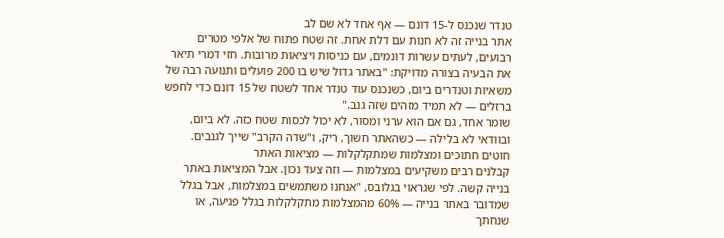טנדר שנכנס ל-15 דונם — אף אחד לא שם לב
אתר בנייה זה לא חנות עם דלת אחת. זה שטח פתוח של אלפי מטרים רבועים, לעתים עשרות דונמים, עם כניסות ויציאות מרובות. חזי דמרי תיאר את הבעיה בצורה מדויקת: "באתר גדול שיש בו 200 פועלים ותנועה רבה של משאיות וטנדרים ביום, כשנכנס עוד טנדר אחד לשטח של 15 דונם כדי לחפש ברזלים — לא תמיד מזהים שזה גנב."
שומר אחד, גם אם הוא ערני ומסור, לא יכול לכסות שטח כזה. לא ביום, ובוודאי לא בלילה — כשהאתר חשוך, ריק, ו"שדה הקרב" שייך לגנבים.
חוטים חתוכים ומצלמות שמתקלקלות — מציאות האתר
קבלנים רבים משקיעים במצלמות — וזה צעד נכון. אבל המציאות באתר בנייה קשה. לפי שגראוי בגלובס, "אנחנו משתמשים במצלמות, אבל בגלל שמדובר באתר בנייה — 60% מהמצלמות מתקלקלות בגלל פגיעה, או שנחתך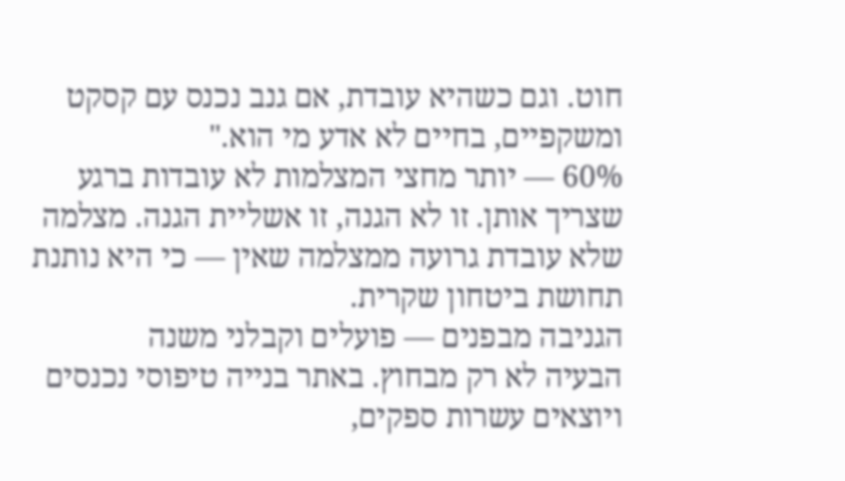חוט. וגם כשהיא עובדת, אם גנב נכנס עם קסקט ומשקפיים, בחיים לא אדע מי הוא."
60% — יותר מחצי המצלמות לא עובדות ברגע שצריך אותן. זו לא הגנה, זו אשליית הגנה. מצלמה שלא עובדת גרועה ממצלמה שאין — כי היא נותנת תחושת ביטחון שקרית.
הגניבה מבפנים — פועלים וקבלני משנה
הבעיה לא רק מבחוץ. באתר בנייה טיפוסי נכנסים ויוצאים עשרות ספקים,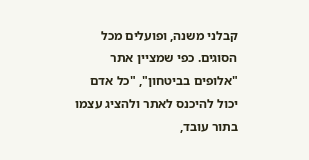קבלני משנה, ופועלים מכל הסוגים. כפי שמציין אתר "אלופים בביטחון", "כל אדם יכול להיכנס לאתר ולהציג עצמו בתור עובד,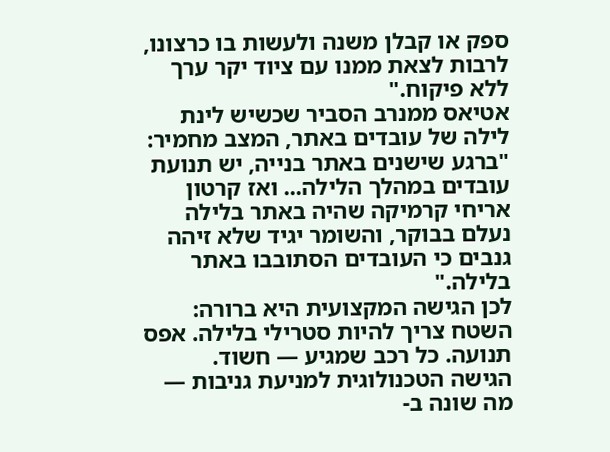ספק או קבלן משנה ולעשות בו כרצונו, לרבות לצאת ממנו עם ציוד יקר ערך ללא פיקוח."
אטיאס ממנרב הסביר שכשיש לינת לילה של עובדים באתר, המצב מחמיר: "ברגע שישנים באתר בנייה, יש תנועת עובדים במהלך הלילה... ואז קרטון אריחי קרמיקה שהיה באתר בלילה נעלם בבוקר, והשומר יגיד שלא זיהה גנבים כי העובדים הסתובבו באתר בלילה."
לכן הגישה המקצועית היא ברורה: השטח צריך להיות סטרילי בלילה. אפס תנועה. כל רכב שמגיע — חשוד.
הגישה הטכנולוגית למניעת גניבות — מה שונה ב-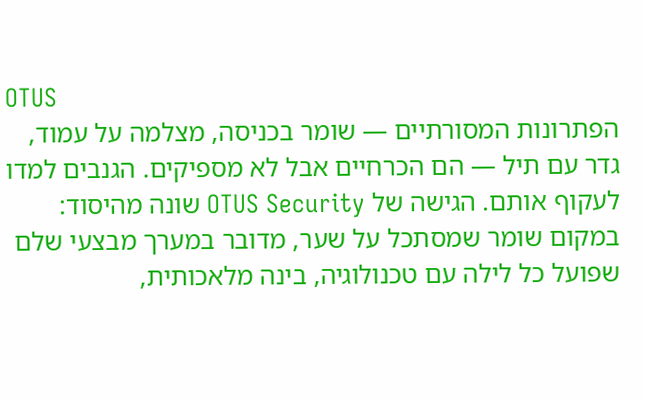OTUS
הפתרונות המסורתיים — שומר בכניסה, מצלמה על עמוד, גדר עם תיל — הם הכרחיים אבל לא מספיקים. הגנבים למדו לעקוף אותם. הגישה של OTUS Security שונה מהיסוד: במקום שומר שמסתכל על שער, מדובר במערך מבצעי שלם שפועל כל לילה עם טכנולוגיה, בינה מלאכותית,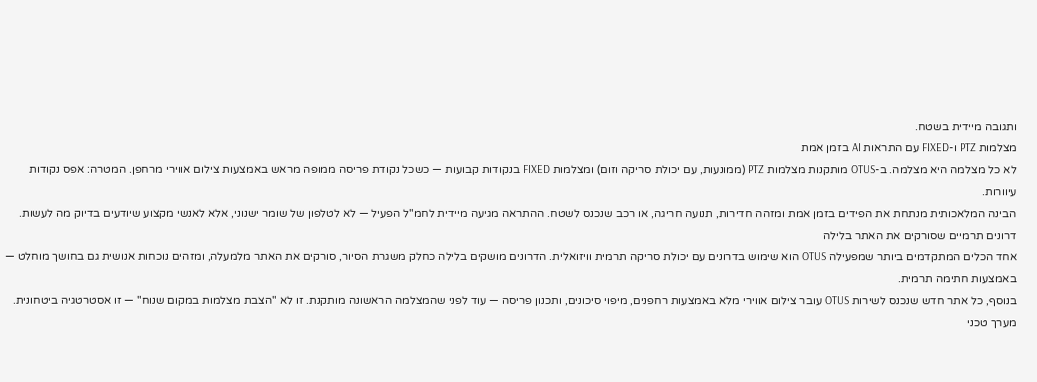ותגובה מיידית בשטח.
מצלמות PTZ ו-FIXED עם התראות AI בזמן אמת
לא כל מצלמה היא מצלמה. ב-OTUS מותקנות מצלמות PTZ (ממונעות, עם יכולת סריקה וזום) ומצלמות FIXED בנקודות קבועות — כשכל נקודת פריסה ממופה מראש באמצעות צילום אווירי מרחפן. המטרה: אפס נקודות עיוורות.
הבינה המלאכותית מנתחת את הפידים בזמן אמת ומזהה חדירות, תנועה חריגה, או רכב שנכנס לשטח. ההתראה מגיעה מיידית לחמ"ל הפעיל — לא לטלפון של שומר ישנוני, אלא לאנשי מקצוע שיודעים בדיוק מה לעשות.
דרונים תרמיים שסורקים את האתר בלילה
אחד הכלים המתקדמים ביותר שמפעילה OTUS הוא שימוש בדרונים עם יכולת סריקה תרמית וויזואלית. הדרונים מושקים בלילה כחלק משגרת הסיור, סורקים את האתר מלמעלה, ומזהים נוכחות אנושית גם בחושך מוחלט — באמצעות חתימה תרמית.
בנוסף, כל אתר חדש שנכנס לשירות OTUS עובר צילום אווירי מלא באמצעות רחפנים, מיפוי סיכונים, ותכנון פריסה — עוד לפני שהמצלמה הראשונה מותקנת. זו לא "הצבת מצלמות במקום שנוח" — זו אסטרטגיה ביטחונית.
מערך טכני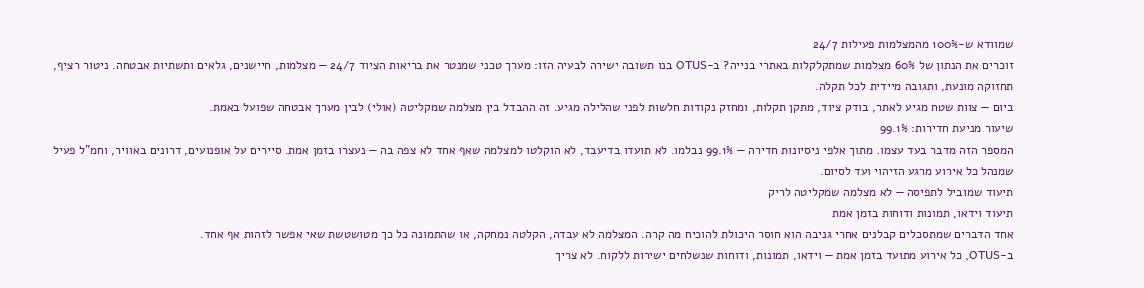שמוודא ש-100% מהמצלמות פעילות 24/7
זוכרים את הנתון של 60% מצלמות שמתקלקלות באתרי בנייה? ב-OTUS בנו תשובה ישירה לבעיה הזו: מערך טכני שמנטר את בריאות הציוד 24/7 — מצלמות, חיישנים, גלאים ותשתיות אבטחה. ניטור רציף, תחזוקה מונעת, ותגובה מיידית לכל תקלה.
ביום — צוות שטח מגיע לאתר, בודק ציוד, מתקן תקלות, ומחזק נקודות חלשות לפני שהלילה מגיע. זה ההבדל בין מצלמה שמקליטה (אולי) לבין מערך אבטחה שפועל באמת.
שיעור מניעת חדירות: 99.1%
המספר הזה מדבר בעד עצמו. מתוך אלפי ניסיונות חדירה — 99.1% נבלמו. לא תועדו בדיעבד, לא הוקלטו למצלמה שאף אחד לא צפה בה — נעצרו בזמן אמת. סיירים על אופנועים, דרונים באוויר, וחמ"ל פעיל שמנהל כל אירוע מרגע הזיהוי ועד לסיום.
תיעוד שמוביל לתפיסה — לא מצלמה שמקליטה לריק
תיעוד וידאו, תמונות ודוחות בזמן אמת
אחד הדברים שמתסכלים קבלנים אחרי גניבה הוא חוסר היכולת להוכיח מה קרה. המצלמה לא עבדה, הקלטה נמחקה, או שהתמונה כל כך מטושטשת שאי אפשר לזהות אף אחד.
ב-OTUS, כל אירוע מתועד בזמן אמת — וידאו, תמונות, ודוחות שנשלחים ישירות ללקוח. לא צריך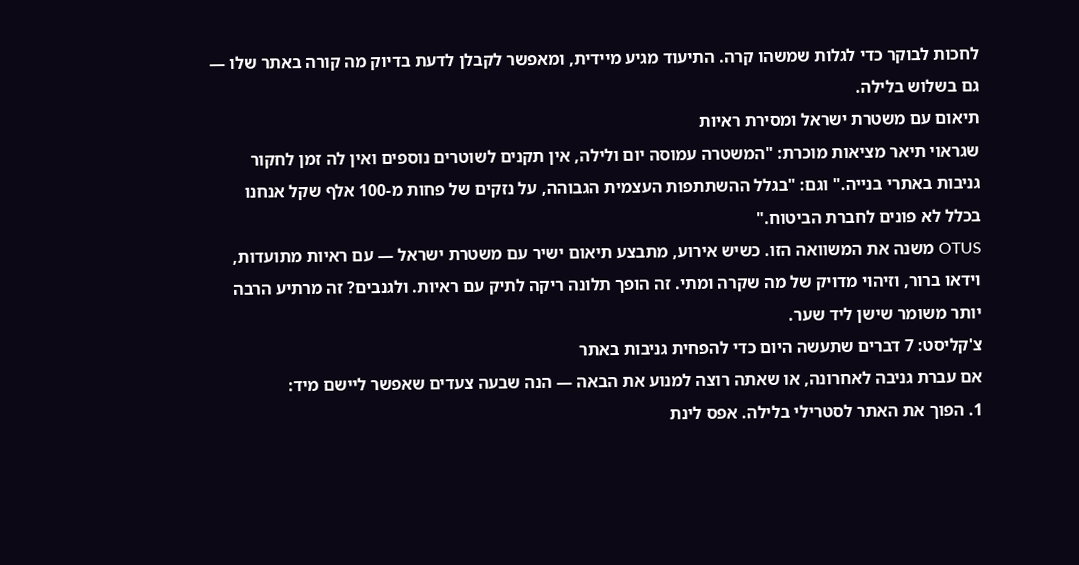לחכות לבוקר כדי לגלות שמשהו קרה. התיעוד מגיע מיידית, ומאפשר לקבלן לדעת בדיוק מה קורה באתר שלו — גם בשלוש בלילה.
תיאום עם משטרת ישראל ומסירת ראיות
שגראוי תיאר מציאות מוכרת: "המשטרה עמוסה יום ולילה, אין תקנים לשוטרים נוספים ואין לה זמן לחקור גניבות באתרי בנייה." וגם: "בגלל ההשתתפות העצמית הגבוהה, על נזקים של פחות מ-100 אלף שקל אנחנו בכלל לא פונים לחברת הביטוח."
OTUS משנה את המשוואה הזו. כשיש אירוע, מתבצע תיאום ישיר עם משטרת ישראל — עם ראיות מתועדות, וידאו ברור, וזיהוי מדויק של מה שקרה ומתי. זה הופך תלונה ריקה לתיק עם ראיות. ולגנבים? זה מרתיע הרבה יותר משומר שישן ליד שער.
צ'קליסט: 7 דברים שתעשה היום כדי להפחית גניבות באתר
אם עברת גניבה לאחרונה, או שאתה רוצה למנוע את הבאה — הנה שבעה צעדים שאפשר ליישם מיד:
1. הפוך את האתר לסטרילי בלילה. אפס לינת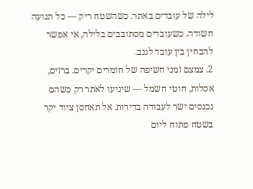לילה של עובדים באתר. כשהשטח ריק — כל תנועה חשודה. כשעובדים מסתובבים בלילה, אי אפשר להבחין בין עובד לגנב.
2. צמצם זמני חשיפה של חומרים יקרים. ברזים, אסלות, חוטי חשמל — שיגיעו לאתר רק כשהם נכנסים ישר לעבודה בדירות. אל תאחסן ציוד יקר בשטח פתוח ליום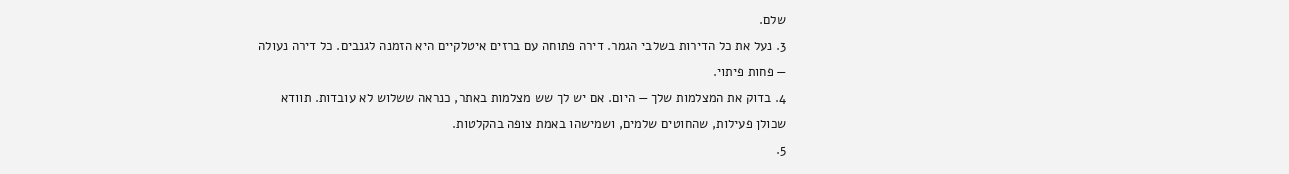שלם.
3. נעל את כל הדירות בשלבי הגמר. דירה פתוחה עם ברזים איטלקיים היא הזמנה לגנבים. כל דירה נעולה — פחות פיתוי.
4. בדוק את המצלמות שלך — היום. אם יש לך שש מצלמות באתר, כנראה ששלוש לא עובדות. תוודא שכולן פעילות, שהחוטים שלמים, ושמישהו באמת צופה בהקלטות.
5.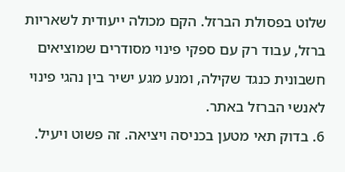שלוט בפסולת הברזל. הקם מכולה ייעודית לשאריות ברזל, עבוד רק עם ספקי פינוי מסודרים שמוציאים חשבונית כנגד שקילה, ומנע מגע ישיר בין נהגי פינוי לאנשי הברזל באתר.
6. בדוק תאי מטען בכניסה ויציאה. זה פשוט ויעיל.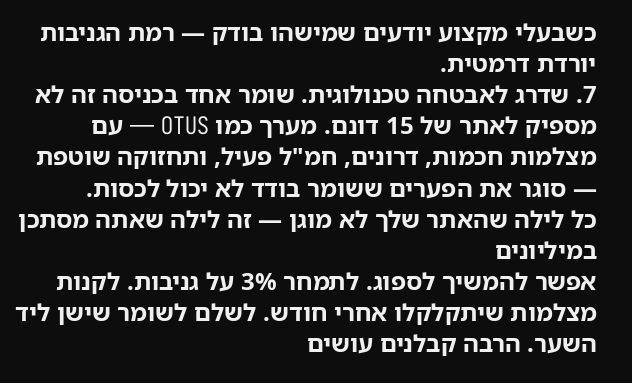כשבעלי מקצוע יודעים שמישהו בודק — רמת הגניבות יורדת דרמטית.
7. שדרג לאבטחה טכנולוגית. שומר אחד בכניסה זה לא מספיק לאתר של 15 דונם. מערך כמו OTUS — עם מצלמות חכמות, דרונים, חמ"ל פעיל, ותחזוקה שוטפת — סוגר את הפערים ששומר בודד לא יכול לכסות.
כל לילה שהאתר שלך לא מוגן — זה לילה שאתה מסתכן במיליונים
אפשר להמשיך לספוג. לתמחר 3% על גניבות. לקנות מצלמות שיתקלקלו אחרי חודש. לשלם לשומר שישן ליד השער. הרבה קבלנים עושים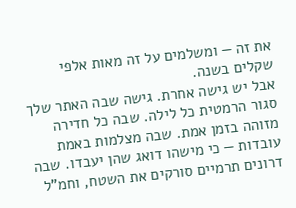את זה — ומשלמים על זה מאות אלפי שקלים בשנה.
אבל יש גישה אחרת. גישה שבה האתר שלך סגור הרמטית כל לילה. שבה כל חדירה מזוהה בזמן אמת. שבה מצלמות באמת עובדות — כי מישהו דואג שהן יעבדו. שבה דרונים תרמיים סורקים את השטח, וחמ"ל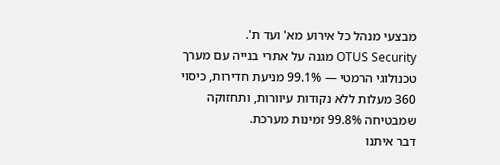מבצעי מנהל כל אירוע מא' ועד ת'.
OTUS Security מגנה על אתרי בנייה עם מערך טכנולוגי הרמטי — 99.1% מניעת חדירות, כיסוי 360 מעלות ללא נקודות עיוורות, ותחזוקה שמבטיחה 99.8% זמינות מערכת.
דבר איתנו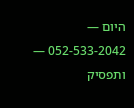היום — 052-533-2042 — ותפסיק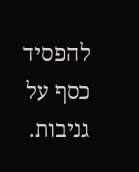להפסיד כסף על גניבות.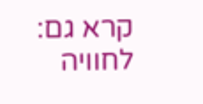קרא גם:
לחוויה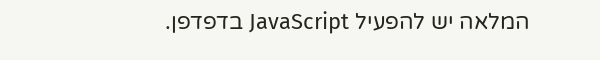המלאה יש להפעיל JavaScript בדפדפן.